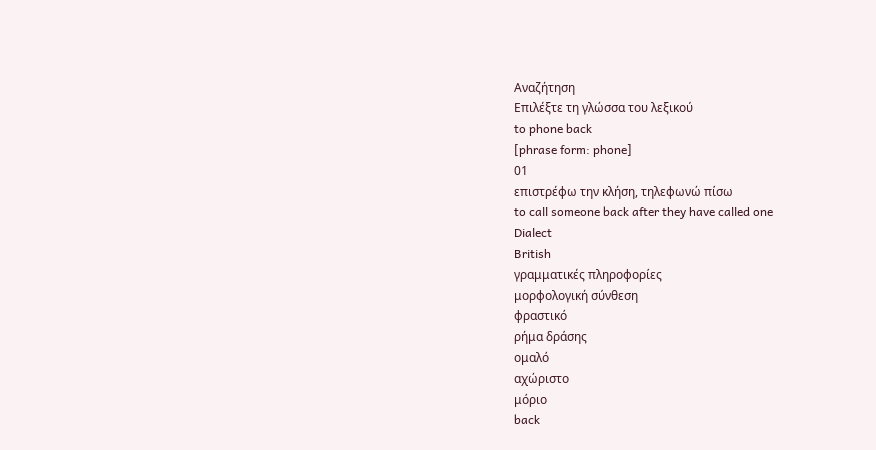Αναζήτηση
Επιλέξτε τη γλώσσα του λεξικού
to phone back
[phrase form: phone]
01
επιστρέφω την κλήση, τηλεφωνώ πίσω
to call someone back after they have called one
Dialect
British
γραμματικές πληροφορίες
μορφολογική σύνθεση
φραστικό
ρήμα δράσης
ομαλό
αχώριστο
μόριο
back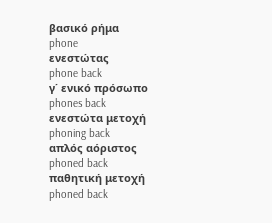βασικό ρήμα
phone
ενεστώτας
phone back
γ΄ ενικό πρόσωπο
phones back
ενεστώτα μετοχή
phoning back
απλός αόριστος
phoned back
παθητική μετοχή
phoned back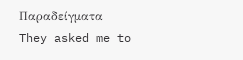Παραδείγματα
They asked me to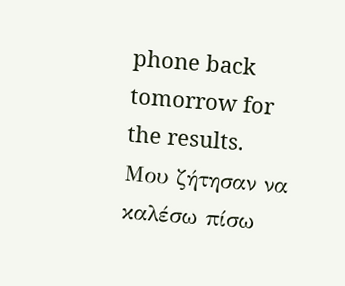phone back tomorrow for the results.
Μου ζήτησαν να καλέσω πίσω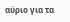αύριο για τα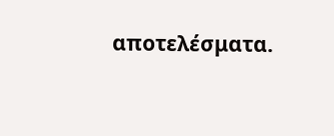αποτελέσματα.